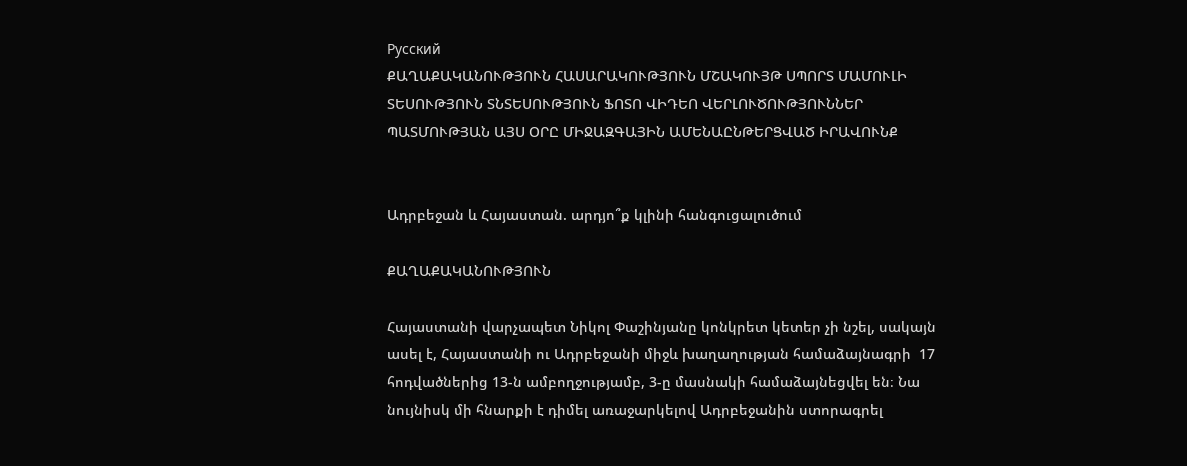Русский
ՔԱՂԱՔԱԿԱՆՈՒԹՅՈՒՆ ՀԱՍԱՐԱԿՈՒԹՅՈՒՆ ՄՇԱԿՈՒՅԹ ՍՊՈՐՏ ՄԱՄՈՒԼԻ ՏԵՍՈՒԹՅՈՒՆ ՏՆՏԵՍՈՒԹՅՈՒՆ ՖՈՏՈ ՎԻԴԵՈ ՎԵՐԼՈՒԾՈՒԹՅՈՒՆՆԵՐ ՊԱՏՄՈՒԹՅԱՆ ԱՅՍ ՕՐԸ ՄԻՋԱԶԳԱՅԻՆ ԱՄԵՆԱԸՆԹԵՐՑՎԱԾ ԻՐԱՎՈՒՆՔ


Ադրբեջան և Հայաստան. արդյո՞ք կլինի հանգուցալուծում

ՔԱՂԱՔԱԿԱՆՈՒԹՅՈՒՆ

Հայաստանի վարչապետ Նիկոլ Փաշինյանը կոնկրետ կետեր չի նշել, սակայն ասել է, Հայաստանի ու Ադրբեջանի միջև խաղաղության համաձայնագրի  17 հոդվածներից 13-ն ամբողջությամբ, 3-ը մասնակի համաձայնեցվել են։ Նա նույնիսկ մի հնարքի է դիմել առաջարկելով Ադրբեջանին ստորագրել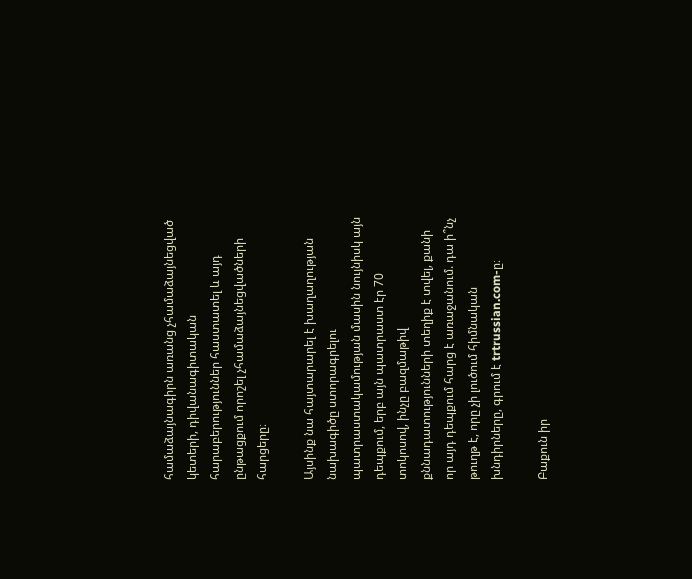համաձայնագիրն առանց չհամաձայնեցված կետերի, դիվանագիտական հարաբերություններ հաստատել և այդ ընթացքում որոշել չհամաձայնեցվածների հարցերը։

Այսինք նա հայտարարել է խաղաղության նախագիծը ստորագրելու պատրաստակամության մասին նույնիսկ այն դեպքում, երբ այն պատրաստ էր 70 տոկոսով, ինչը բազմաթիվ քննադատությունների տեղիք է տվել, քանի որ այդ դեպքում հարց է առաջանում. դա ի՞նչ թուղթ է, որը չի լուծում հիմնական խնդիրները, գրում է trtrussian.com-ը։

Բաքուն իր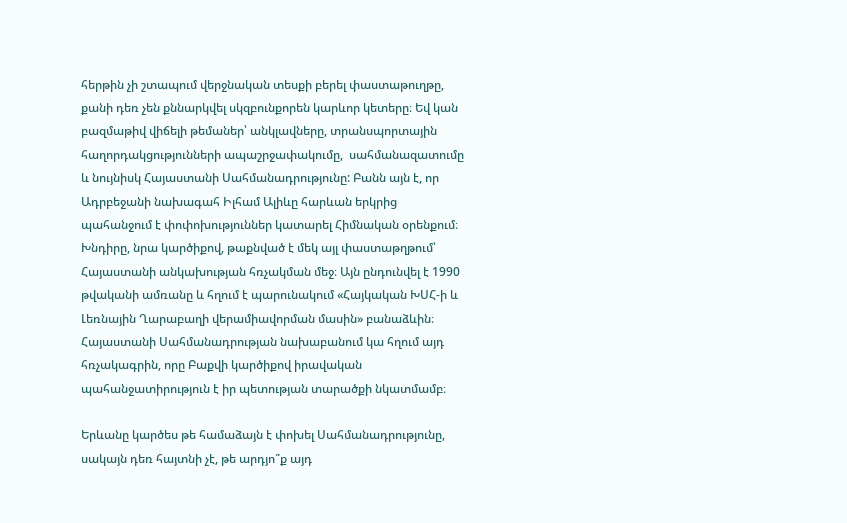հերթին չի շտապում վերջնական տեսքի բերել փաստաթուղթը, քանի դեռ չեն քննարկվել սկզբունքորեն կարևոր կետերը։ Եվ կան բազմաթիվ վիճելի թեմաներ՝ անկլավները, տրանսպորտային հաղորդակցությունների ապաշրջափակումը,  սահմանազատումը և նույնիսկ Հայաստանի Սահմանադրությունը: Բանն այն է, որ Ադրբեջանի նախագահ Իլհամ Ալիևը հարևան երկրից պահանջում է փոփոխություններ կատարել Հիմնական օրենքում։ Խնդիրը, նրա կարծիքով, թաքնված է մեկ այլ փաստաթղթում՝ Հայաստանի անկախության հռչակման մեջ։ Այն ընդունվել է 1990 թվականի ամռանը և հղում է պարունակում «Հայկական ԽՍՀ-ի և Լեռնային Ղարաբաղի վերամիավորման մասին» բանաձևին։ Հայաստանի Սահմանադրության նախաբանում կա հղում այդ հռչակագրին, որը Բաքվի կարծիքով իրավական պահանջատիրություն է իր պետության տարածքի նկատմամբ։

Երևանը կարծես թե համաձայն է փոխել Սահմանադրությունը, սակայն դեռ հայտնի չէ, թե արդյո՞ք այդ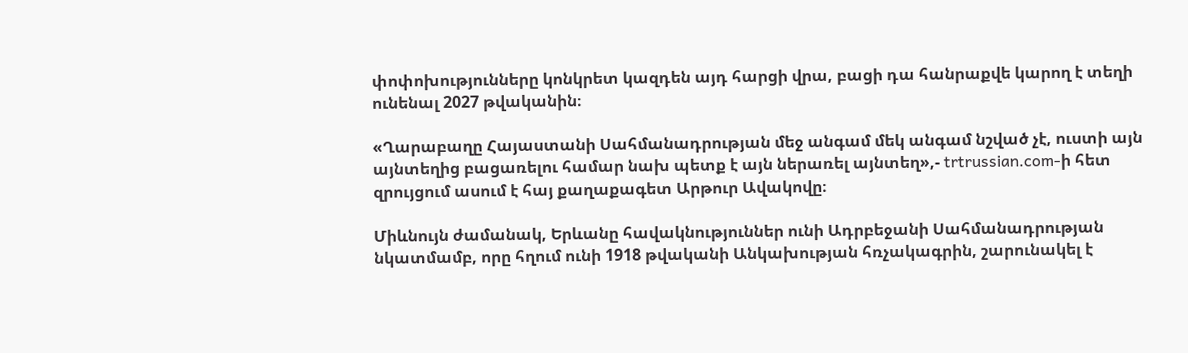փոփոխությունները կոնկրետ կազդեն այդ հարցի վրա, բացի դա հանրաքվե կարող է տեղի ունենալ 2027 թվականին։

«Ղարաբաղը Հայաստանի Սահմանադրության մեջ անգամ մեկ անգամ նշված չէ, ուստի այն այնտեղից բացառելու համար նախ պետք է այն ներառել այնտեղ»,- trtrussian.com-ի հետ զրույցում ասում է հայ քաղաքագետ Արթուր Ավակովը։

Միևնույն ժամանակ, Երևանը հավակնություններ ունի Ադրբեջանի Սահմանադրության նկատմամբ, որը հղում ունի 1918 թվականի Անկախության հռչակագրին, շարունակել է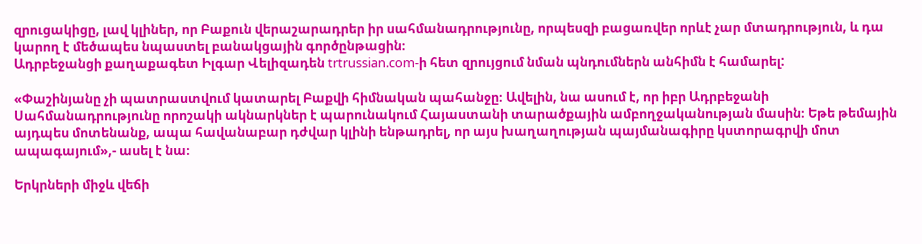զրուցակիցը, լավ կլիներ, որ Բաքուն վերաշարադրեր իր սահմանադրությունը, որպեսզի բացառվեր որևէ չար մտադրություն, և դա կարող է մեծապես նպաստել բանակցային գործընթացին։
Ադրբեջանցի քաղաքագետ Իլգար Վելիզադեն trtrussian.com-ի հետ զրույցում նման պնդումներն անհիմն է համարել:

«Փաշինյանը չի պատրաստվում կատարել Բաքվի հիմնական պահանջը։ Ավելին, նա ասում է, որ իբր Ադրբեջանի Սահմանադրությունը որոշակի ակնարկներ է պարունակում Հայաստանի տարածքային ամբողջականության մասին։ Եթե թեմային այդպես մոտենանք, ապա հավանաբար դժվար կլինի ենթադրել, որ այս խաղաղության պայմանագիրը կստորագրվի մոտ ապագայում»,- ասել է նա։

Երկրների միջև վեճի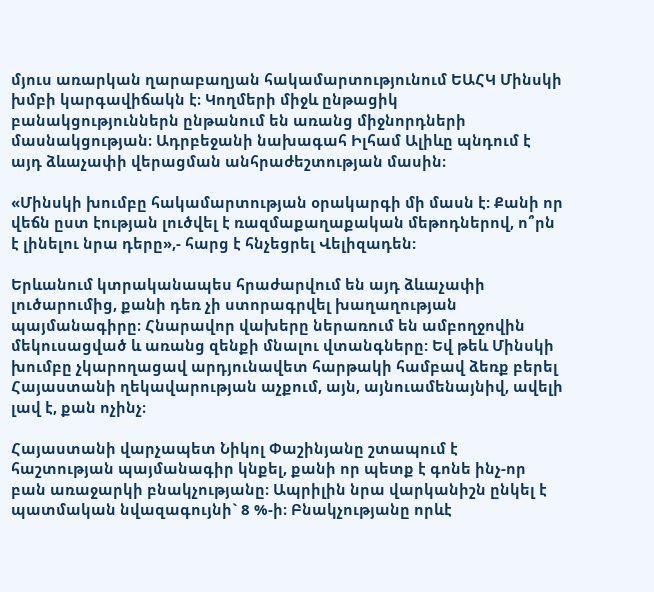մյուս առարկան ղարաբաղյան հակամարտությունում ԵԱՀԿ Մինսկի խմբի կարգավիճակն է։ Կողմերի միջև ընթացիկ բանակցություններն ընթանում են առանց միջնորդների մասնակցության։ Ադրբեջանի նախագահ Իլհամ Ալիևը պնդում է այդ ձևաչափի վերացման անհրաժեշտության մասին։

«Մինսկի խումբը հակամարտության օրակարգի մի մասն է: Քանի որ վեճն ըստ էության լուծվել է ռազմաքաղաքական մեթոդներով, ո՞րն է լինելու նրա դերը»,- հարց է հնչեցրել Վելիզադեն:

Երևանում կտրականապես հրաժարվում են այդ ձևաչափի լուծարումից, քանի դեռ չի ստորագրվել խաղաղության պայմանագիրը։ Հնարավոր վախերը ներառում են ամբողջովին մեկուսացված և առանց զենքի մնալու վտանգները: Եվ թեև Մինսկի խումբը չկարողացավ արդյունավետ հարթակի համբավ ձեռք բերել Հայաստանի ղեկավարության աչքում, այն, այնուամենայնիվ, ավելի լավ է, քան ոչինչ։

Հայաստանի վարչապետ Նիկոլ Փաշինյանը շտապում է հաշտության պայմանագիր կնքել, քանի որ պետք է գոնե ինչ-որ բան առաջարկի բնակչությանը։ Ապրիլին նրա վարկանիշն ընկել է պատմական նվազագույնի` 8 %-ի։ Բնակչությանը որևէ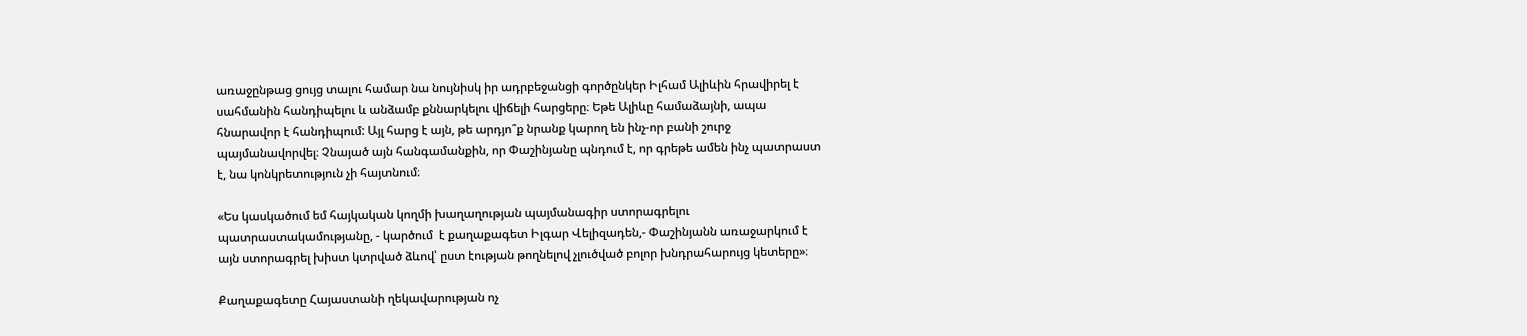առաջընթաց ցույց տալու համար նա նույնիսկ իր ադրբեջանցի գործընկեր Իլհամ Ալիևին հրավիրել է սահմանին հանդիպելու և անձամբ քննարկելու վիճելի հարցերը։ Եթե Ալիևը համաձայնի, ապա հնարավոր է հանդիպում: Այլ հարց է այն, թե արդյո՞ք նրանք կարող են ինչ-որ բանի շուրջ պայմանավորվել։ Չնայած այն հանգամանքին, որ Փաշինյանը պնդում է, որ գրեթե ամեն ինչ պատրաստ է, նա կոնկրետություն չի հայտնում։

«Ես կասկածում եմ հայկական կողմի խաղաղության պայմանագիր ստորագրելու պատրաստակամությանը, - կարծում  է քաղաքագետ Իլգար Վելիզադեն,- Փաշինյանն առաջարկում է այն ստորագրել խիստ կտրված ձևով՝ ըստ էության թողնելով չլուծված բոլոր խնդրահարույց կետերը»։

Քաղաքագետը Հայաստանի ղեկավարության ոչ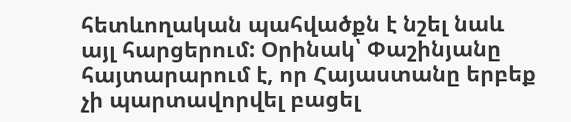հետևողական պահվածքն է նշել նաև այլ հարցերում: Օրինակ՝ Փաշինյանը հայտարարում է, որ Հայաստանը երբեք չի պարտավորվել բացել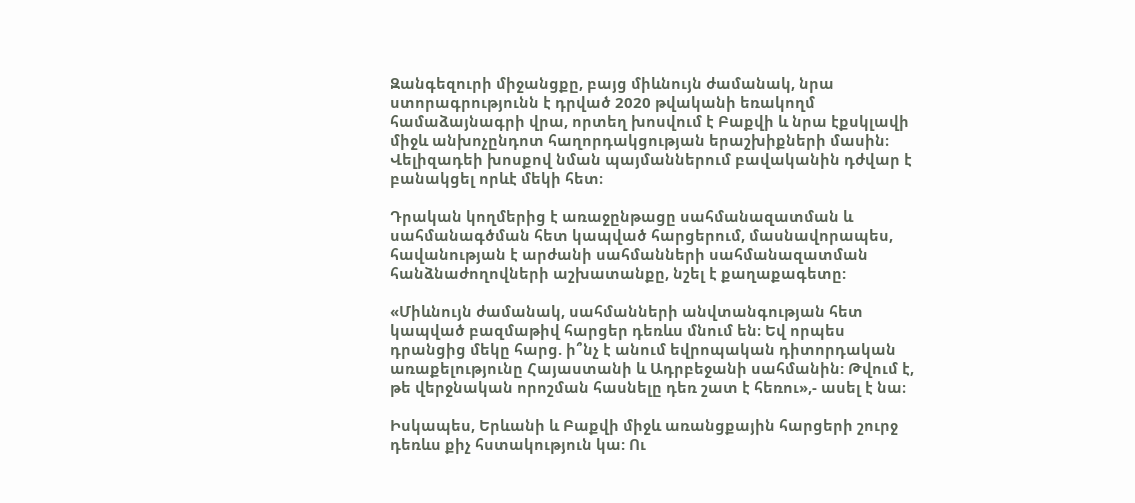Զանգեզուրի միջանցքը, բայց միևնույն ժամանակ, նրա ստորագրությունն է դրված 2020 թվականի եռակողմ համաձայնագրի վրա, որտեղ խոսվում է Բաքվի և նրա էքսկլավի միջև անխոչընդոտ հաղորդակցության երաշխիքների մասին։ Վելիզադեի խոսքով նման պայմաններում բավականին դժվար է բանակցել որևէ մեկի հետ։

Դրական կողմերից է առաջընթացը սահմանազատման և սահմանագծման հետ կապված հարցերում, մասնավորապես, հավանության է արժանի սահմանների սահմանազատման հանձնաժողովների աշխատանքը, նշել է քաղաքագետը:

«Միևնույն ժամանակ, սահմանների անվտանգության հետ կապված բազմաթիվ հարցեր դեռևս մնում են։ Եվ որպես դրանցից մեկը հարց. ի՞նչ է անում եվրոպական դիտորդական առաքելությունը Հայաստանի և Ադրբեջանի սահմանին: Թվում է, թե վերջնական որոշման հասնելը դեռ շատ է հեռու»,- ասել է նա։

Իսկապես, Երևանի և Բաքվի միջև առանցքային հարցերի շուրջ դեռևս քիչ հստակություն կա: Ու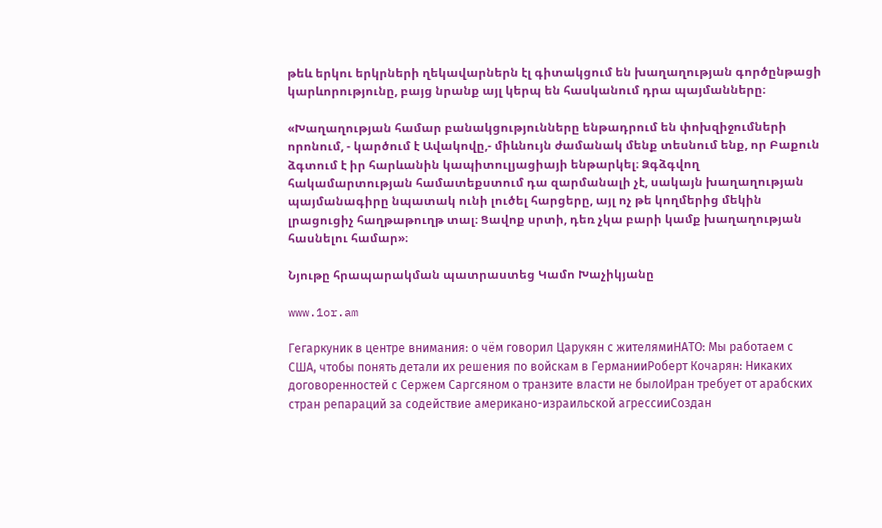թեև երկու երկրների ղեկավարներն էլ գիտակցում են խաղաղության գործընթացի կարևորությունը, բայց նրանք այլ կերպ են հասկանում դրա պայմանները։

«Խաղաղության համար բանակցությունները ենթադրում են փոխզիջումների որոնում, - կարծում է Ավակովը,- միևնույն ժամանակ մենք տեսնում ենք, որ Բաքուն ձգտում է իր հարևանին կապիտուլյացիայի ենթարկել։ Ձգձգվող հակամարտության համատեքստում դա զարմանալի չէ, սակայն խաղաղության պայմանագիրը նպատակ ունի լուծել հարցերը, այլ ոչ թե կողմերից մեկին լրացուցիչ հաղթաթուղթ տալ։ Ցավոք սրտի, դեռ չկա բարի կամք խաղաղության հասնելու համար»։

Նյութը հրապարակման պատրաստեց Կամո Խաչիկյանը

www.1or.am

Гегаркуник в центре внимания: о чём говорил Царукян с жителямиНАТО: Мы работаем с США, чтобы понять детали их решения по войскам в ГерманииРоберт Кочарян: Никаких договоренностей с Сержем Саргсяном о транзите власти не былоИран требует от арабских стран репараций за содействие американо-израильской агрессииСоздан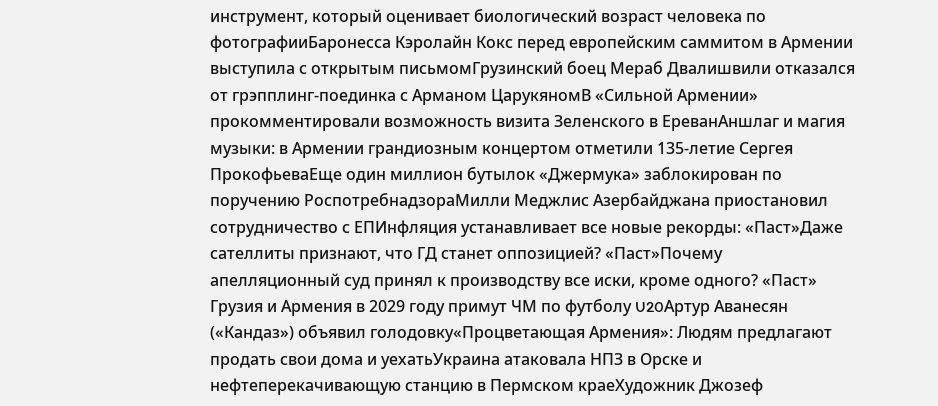инструмент, который оценивает биологический возраст человека по фотографииБаронесса Кэролайн Кокс перед европейским саммитом в Армении выступила с открытым письмомГрузинский боец Мераб Двалишвили отказался от грэпплинг-поединка с Арманом ЦарукяномВ «Сильной Армении» прокомментировали возможность визита Зеленского в ЕреванАншлаг и магия музыки: в Армении грандиозным концертом отметили 135-летие Сергея ПрокофьеваЕще один миллион бутылок «Джермука» заблокирован по поручению РоспотребнадзораМилли Меджлис Азербайджана приостановил сотрудничество с ЕПИнфляция устанавливает все новые рекорды: «Паст»Даже сателлиты признают, что ГД станет оппозицией? «Паст»Почему апелляционный суд принял к производству все иски, кроме одного? «Паст» Грузия и Армения в 2029 году примут ЧМ по футболу U20Артур Аванесян («Кандаз») объявил голодовку«Процветающая Армения»: Людям предлагают продать свои дома и уехатьУкраина атаковала НПЗ в Орске и нефтеперекачивающую станцию в Пермском краеХудожник Джозеф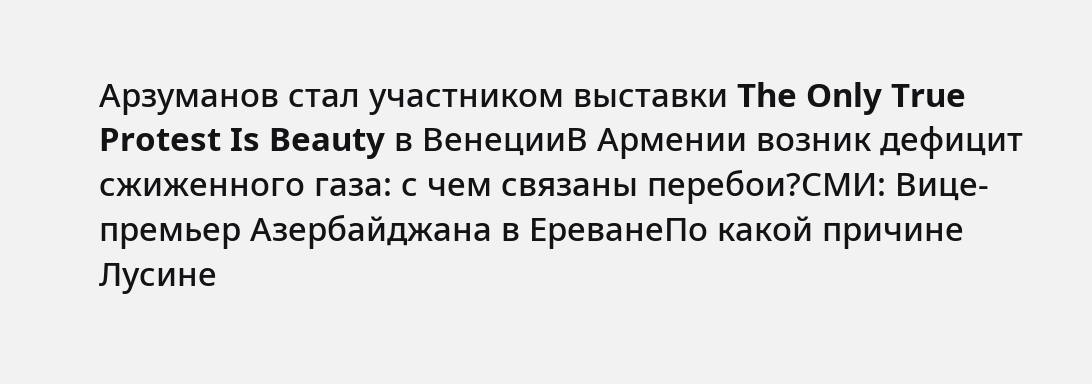Арзуманов стал участником выставки The Only True Protest Is Beauty в ВенецииВ Армении возник дефицит сжиженного газа: с чем связаны перебои?СМИ: Вице-премьер Азербайджана в ЕреванеПо какой причине Лусине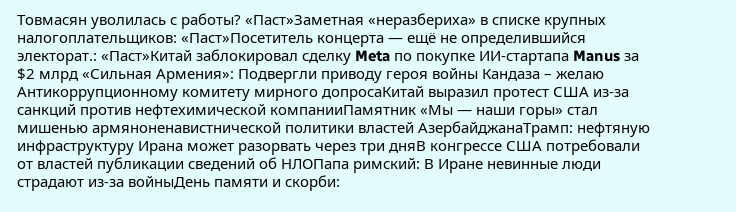Товмасян уволилась с работы? «Паст»Заметная «неразбериха» в списке крупных налогоплательщиков: «Паст»Посетитель концерта — ещё не определившийся электорат.: «Паст»Китай заблокировал сделку Meta по покупке ИИ-стартапа Manus за $2 млрд «Сильная Армения»: Подвергли приводу героя войны Кандаза – желаю Антикоррупционному комитету мирного допросаКитай выразил протест США из-за санкций против нефтехимической компанииПамятник «Мы — наши горы» стал мишенью армяноненавистнической политики властей АзербайджанаТрамп: нефтяную инфраструктуру Ирана может разорвать через три дняВ конгрессе США потребовали от властей публикации сведений об НЛОПапа римский: В Иране невинные люди страдают из-за войныДень памяти и скорби: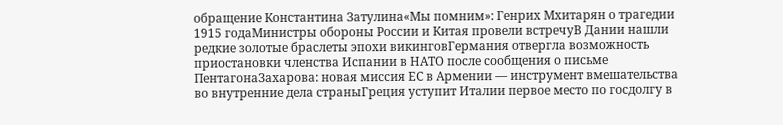обращение Константина Затулина«Мы помним»: Генрих Мхитарян о трагедии 1915 годаМинистры обороны России и Китая провели встречуВ Дании нашли редкие золотые браслеты эпохи викинговГермания отвергла возможность приостановки членства Испании в НАТО после сообщения о письме ПентагонаЗахарова: новая миссия ЕС в Армении — инструмент вмешательства во внутренние дела страныГреция уступит Италии первое место по госдолгу в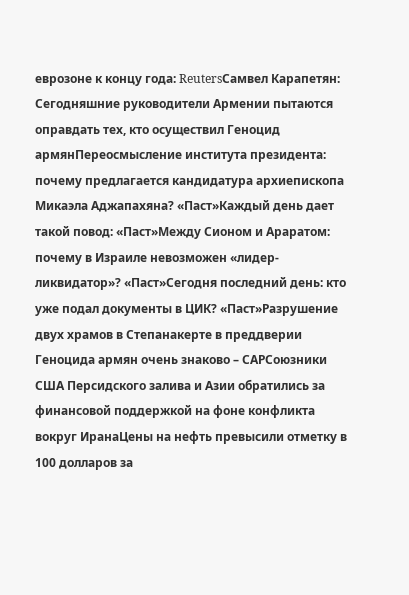еврозоне к концу года: ReutersСамвел Карапетян: Сегодняшние руководители Армении пытаются оправдать тех, кто осуществил Геноцид армянПереосмысление института президента: почему предлагается кандидатура архиепископа Микаэла Аджапахяна? «Паст»Каждый день дает такой повод: «Паст»Между Сионом и Араратом: почему в Израиле невозможен «лидер-ликвидатор»? «Паст»Сегодня последний день: кто уже подал документы в ЦИК? «Паст»Разрушение двух храмов в Степанакерте в преддверии Геноцида армян очень знаково – САРСоюзники США Персидского залива и Азии обратились за финансовой поддержкой на фоне конфликта вокруг ИранаЦены на нефть превысили отметку в 100 долларов за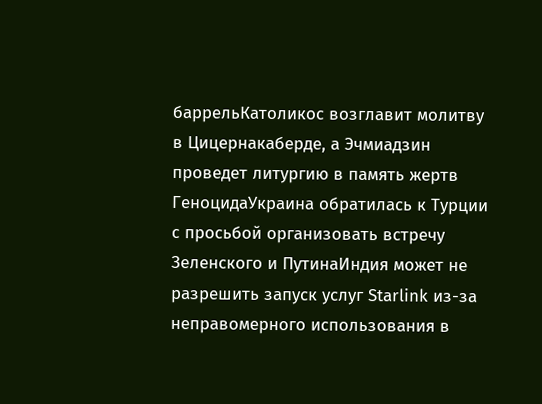баррельКатоликос возглавит молитву в Цицернакаберде, а Эчмиадзин проведет литургию в память жертв ГеноцидаУкраина обратилась к Турции с просьбой организовать встречу Зеленского и ПутинаИндия может не разрешить запуск услуг Starlink из-за неправомерного использования в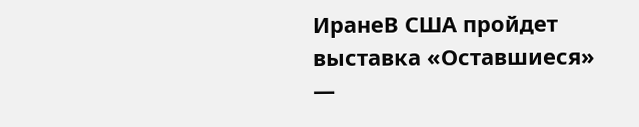ИранеВ США пройдет выставка «Оставшиеся» —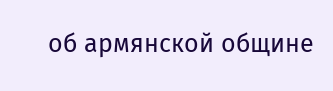об армянской общине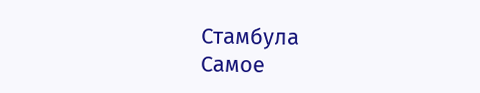Стамбула
Самое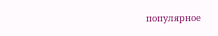популярное